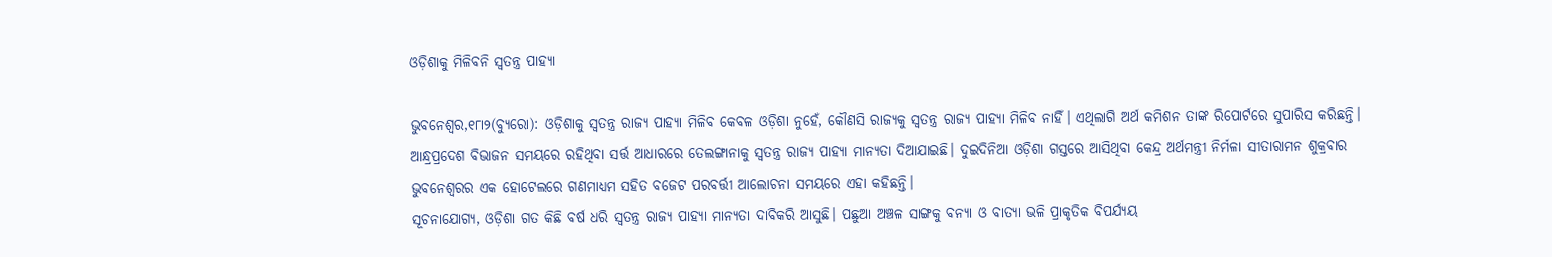ଓଡ଼ିଶାକୁ ମିଳିବନି ସ୍ବତନ୍ତ୍ର ପାହ୍ୟା

ଭୁବନେଶ୍ୱର,୧୮ା୨(ବ୍ୟୁରୋ): ଓଡ଼ିଶାକୁ ସ୍ବତନ୍ତ୍ର ରାଜ୍ୟ ପାହ୍ୟା ମିଳିବ କେବଳ ଓଡ଼ିଶା ନୁହେଁ, କୌଣସି ରାଜ୍ୟକୁ ସ୍ବତନ୍ତ୍ର ରାଜ୍ୟ ପାହ୍ୟା ମିଳିବ ନାହିଁ। ଏଥିଲାଗି ଅର୍ଥ କମିଶନ ତାଙ୍କ ରିପୋର୍ଟରେ ସୁପାରିସ କରିଛନ୍ତି। ଆନ୍ଧ୍ରପ୍ରଦେଶ ବିଭାଜନ ସମୟରେ ରହିଥିବା ସର୍ତ୍ତ ଆଧାରରେ ତେଲଙ୍ଗାନାକୁ ସ୍ବତନ୍ତ୍ର ରାଜ୍ୟ ପାହ୍ୟା ମାନ୍ୟତା ଦିଆଯାଇଛି। ଦୁଇଦିନିଆ ଓଡ଼ିଶା ଗସ୍ତରେ ଆସିଥିବା କେନ୍ଦ୍ର ଅର୍ଥମନ୍ତ୍ରୀ ନିର୍ମଳା ସୀତାରାମନ ଶୁକ୍ରବାର ଭୁବନେଶ୍ୱରର ଏକ ହୋଟେଲରେ ଗଣମାଧ୍ୟମ ସହିତ ବଜେଟ ପରବର୍ତ୍ତୀ ଆଲୋଚନା ସମୟରେ ଏହା କହିଛନ୍ତି।
ସୂଚନାଯୋଗ୍ୟ, ଓଡ଼ିଶା ଗତ କିଛି ବର୍ଷ ଧରି ସ୍ବତନ୍ତ୍ର ରାଜ୍ୟ ପାହ୍ୟା ମାନ୍ୟତା ଦାବିକରି ଆସୁଛି। ପଛୁଆ ଅଞ୍ଚଳ ସାଙ୍ଗକୁ ବନ୍ୟା ଓ ବାତ୍ୟା ଭଳି ପ୍ରାକୃତିକ ବିପର୍ଯ୍ୟୟ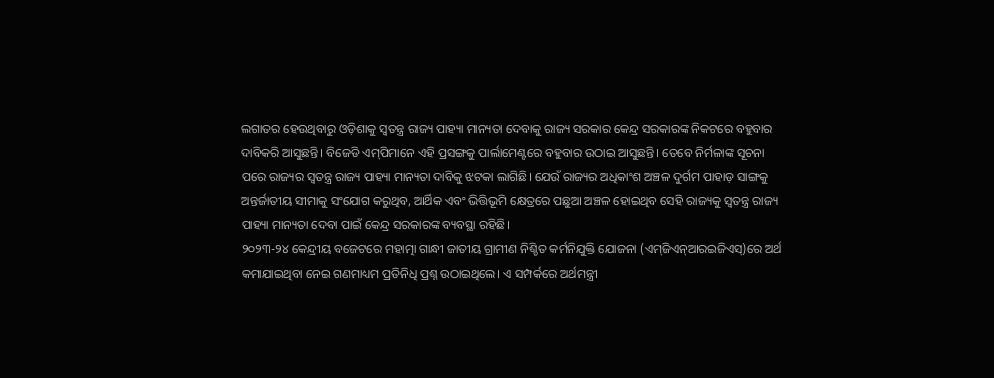ଲଗାତର ହେଉଥିବାରୁ ଓଡ଼ିଶାକୁ ସ୍ବତନ୍ତ୍ର ରାଜ୍ୟ ପାହ୍ୟା ମାନ୍ୟତା ଦେବାକୁ ରାଜ୍ୟ ସରକାର କେନ୍ଦ୍ର ସରକାରଙ୍କ ନିକଟରେ ବହୁବାର ଦାବିକରି ଆସୁଛନ୍ତି। ବିଜେଡି ଏମ୍‌ପିମାନେ ଏହି ପ୍ରସଙ୍ଗକୁ ପାର୍ଲାମେଣ୍ଟରେ ବହୁବାର ଉଠାଇ ଆସୁଛନ୍ତି। ତେବେ ନିର୍ମଳାଙ୍କ ସୂଚନା ପରେ ରାଜ୍ୟର ସ୍ବତନ୍ତ୍ର ରାଜ୍ୟ ପାହ୍ୟା ମାନ୍ୟତା ଦାବିକୁ ଝଟକା ଲାଗିଛି। ଯେଉଁ ରାଜ୍ୟର ଅଧିକାଂଶ ଅଞ୍ଚଳ ଦୁର୍ଗମ ପାହାଡ଼ ସାଙ୍ଗକୁ ଅନ୍ତର୍ଜାତୀୟ ସୀମାକୁ ସଂଯୋଗ କରୁଥିବ, ଆର୍ଥିକ ଏବଂ ଭିତ୍ତିଭୂମି କ୍ଷେତ୍ରରେ ପଛୁଆ ଅଞ୍ଚଳ ହୋଇଥିବ ସେହି ରାଜ୍ୟକୁ ସ୍ବତନ୍ତ୍ର ରାଜ୍ୟ ପାହ୍ୟା ମାନ୍ୟତା ଦେବା ପାଇଁ କେନ୍ଦ୍ର ସରକାରଙ୍କ ବ୍ୟବସ୍ଥା ରହିଛି।
୨୦୨୩-୨୪ କେନ୍ଦ୍ରୀୟ ବଜେଟରେ ମହାତ୍ମା ଗାନ୍ଧୀ ଜାତୀୟ ଗ୍ରାମୀଣ ନିଶ୍ଚିତ କର୍ମନିଯୁକ୍ତି ଯୋଜନା (ଏମ୍‌ଜିଏନ୍‌ଆରଇଜିଏସ୍‌)ରେ ଅର୍ଥ କମାଯାଇଥିବା ନେଇ ଗଣମାଧ୍ୟମ ପ୍ରତିନିଧି ପ୍ରଶ୍ନ ଉଠାଇଥିଲେ। ଏ ସମ୍ପର୍କରେ ଅର୍ଥମନ୍ତ୍ରୀ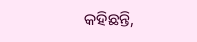କହିଛନ୍ତି,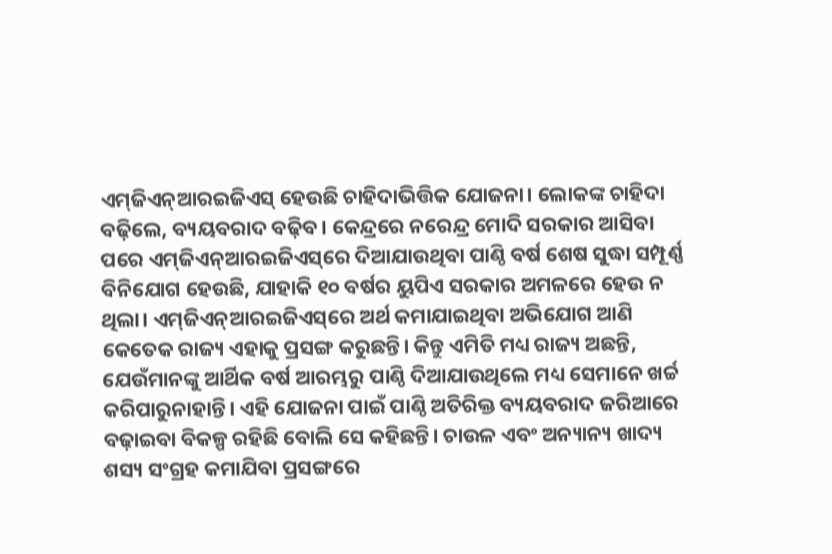ଏମ୍‌ଜିଏନ୍‌ଆରଇଜିଏସ୍‌ ହେଉଛି ଚାହିଦାଭିତ୍ତିକ ଯୋଜନା। ଲୋକଙ୍କ ଚାହିଦା ବଢ଼ିଲେ, ବ୍ୟୟବରାଦ ବଢ଼ିବ। କେନ୍ଦ୍ରରେ ନରେନ୍ଦ୍ର ମୋଦି ସରକାର ଆସିବା ପରେ ଏମ୍‌ଜିଏନ୍‌ଆରଇଜିଏସ୍‌ରେ ଦିଆଯାଉଥିବା ପାଣ୍ଠି ବର୍ଷ ଶେଷ ସୁଦ୍ଧା ସମ୍ପୂର୍ଣ୍ଣ ବିନିଯୋଗ ହେଉଛି, ଯାହାକି ୧୦ ବର୍ଷର ୟୁପିଏ ସରକାର ଅମଳରେ ହେଉ ନ ଥିଲା। ଏମ୍‌ଜିଏନ୍‌ଆରଇଜିଏସ୍‌ରେ ଅର୍ଥ କମାଯାଇଥିବା ଅଭିଯୋଗ ଆଣି କେତେକ ରାଜ୍ୟ ଏହାକୁ ପ୍ରସଙ୍ଗ କରୁଛନ୍ତି। କିନ୍ତୁ ଏମିତି ମଧ୍ୟ ରାଜ୍ୟ ଅଛନ୍ତି, ଯେଉଁମାନଙ୍କୁ ଆର୍ଥିକ ବର୍ଷ ଆରମ୍ଭରୁ ପାଣ୍ଠି ଦିଆଯାଉଥିଲେ ମଧ୍ୟ ସେମାନେ ଖର୍ଚ୍ଚ କରିପାରୁନାହାନ୍ତି। ଏହି ଯୋଜନା ପାଇଁ ପାଣ୍ଠି ଅତିରିକ୍ତ ବ୍ୟୟବରାଦ ଜରିଆରେ ବଢ଼ାଇବା ବିକଳ୍ପ ରହିଛି ବୋଲି ସେ କହିଛନ୍ତି। ଚାଉଳ ଏବଂ ଅନ୍ୟାନ୍ୟ ଖାଦ୍ୟ ଶସ୍ୟ ସଂଗ୍ରହ କମାଯିବା ପ୍ରସଙ୍ଗରେ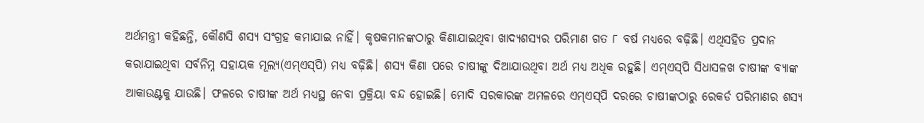ଅର୍ଥମନ୍ତ୍ରୀ କହିଛନ୍ତି, କୌଣସି ଶସ୍ୟ ସଂଗ୍ରହ କମାଯାଇ ନାହିଁ। କୃଷକମାନଙ୍କଠାରୁ କିଣାଯାଇଥିବା ଖାଦ୍ୟଶସ୍ୟର ପରିମାଣ ଗତ ୮ ବର୍ଷ ମଧ୍ୟରେ ବଢ଼ିଛି। ଏଥିସହିତ ପ୍ରଦାନ କରାଯାଇଥିବା ସର୍ବନିମ୍ନ ସହାୟକ ମୂଲ୍ୟ(ଏମ୍‌ଏସ୍‌ପି) ମଧ୍ୟ ବଢ଼ିଛି। ଶସ୍ୟ କିଣା ପରେ ଚାଷୀଙ୍କୁ ଦିଆଯାଉଥିବା ଅର୍ଥ ମଧ୍ୟ ଅଧିକ ରହୁଛି। ଏମ୍‌ଏସ୍‌ପି ସିଧାସଳଖ ଚାଷୀଙ୍କ ବ୍ୟାଙ୍କ ଆକାଉଣ୍ଟକୁ ଯାଉଛି। ଫଳରେ ଚାଷୀଙ୍କ ଅର୍ଥ ମଧ୍ୟସ୍ଥ ନେବା ପ୍ରକ୍ରିୟା ବନ୍ଦ ହୋଇଛି। ମୋଦି ସରକାରଙ୍କ ଅମଳରେ ଏମ୍‌ଏସ୍‌ପି ଦରରେ ଚାଷୀଙ୍କଠାରୁ ରେକର୍ଡ ପରିମାଣର ଶସ୍ୟ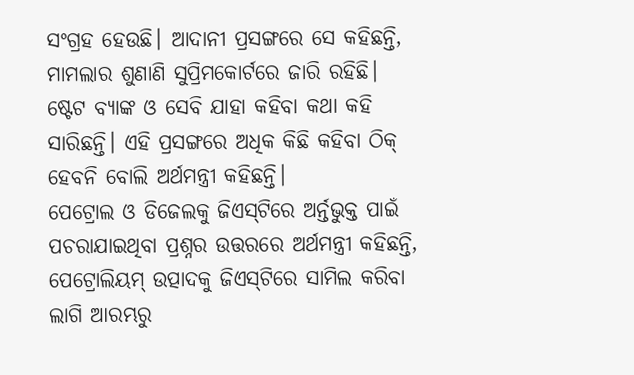ସଂଗ୍ରହ ହେଉଛି। ଆଦାନୀ ପ୍ରସଙ୍ଗରେ ସେ କହିଛନ୍ତି, ମାମଲାର ଶୁଣାଣି ସୁପ୍ରିମକୋର୍ଟରେ ଜାରି ରହିଛି। ଷ୍ଟେଟ ବ୍ୟାଙ୍କ ଓ ସେବି ଯାହା କହିବା କଥା କହି ସାରିଛନ୍ତି। ଏହି ପ୍ରସଙ୍ଗରେ ଅଧିକ କିଛି କହିବା ଠିକ୍‌ ହେବନି ବୋଲି ଅର୍ଥମନ୍ତ୍ରୀ କହିଛନ୍ତି।
ପେଟ୍ରୋଲ ଓ ଡିଜେଲକୁ ଜିଏସ୍‌ଟିରେ ଅର୍ନ୍ତଭୁକ୍ତ ପାଇଁ ପଚରାଯାଇଥିବା ପ୍ରଶ୍ନର ଉତ୍ତରରେ ଅର୍ଥମନ୍ତ୍ରୀ କହିଛନ୍ତି, ପେଟ୍ରୋଲିୟମ୍‌ ଉତ୍ପାଦକୁ ଜିଏସ୍‌ଟିରେ ସାମିଲ କରିବା ଲାଗି ଆରମ୍ଭରୁ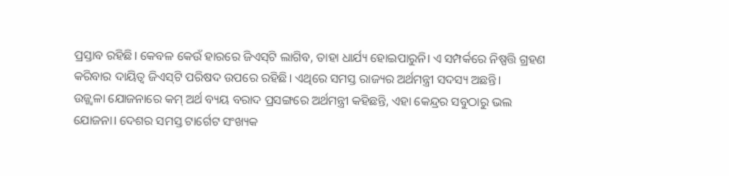ପ୍ରସ୍ତାବ ରହିଛି। କେବଳ କେଉଁ ହାରରେ ଜିଏସ୍‌ଟି ଲାଗିବ, ତାହା ଧାର୍ଯ୍ୟ ହୋଇପାରୁନି। ଏ ସମ୍ପର୍କରେ ନିଷ୍ପତ୍ତି ଗ୍ରହଣ କରିବାର ଦାୟିତ୍ୱ ଜିଏସ୍‌ଟି ପରିଷଦ ଉପରେ ରହିଛି। ଏଥିରେ ସମସ୍ତ ରାଜ୍ୟର ଅର୍ଥମନ୍ତ୍ରୀ ସଦସ୍ୟ ଅଛନ୍ତି।
ଉଜ୍ଜ୍ୱଳା ଯୋଜନାରେ କମ୍‌ ଅର୍ଥ ବ୍ୟୟ ବରାଦ ପ୍ରସଙ୍ଗରେ ଅର୍ଥମନ୍ତ୍ରୀ କହିଛନ୍ତି, ଏହା କେନ୍ଦ୍ରର ସବୁଠାରୁ ଭଲ ଯୋଜନା। ଦେଶର ସମସ୍ତ ଟାର୍ଗେଟ ସଂଖ୍ୟକ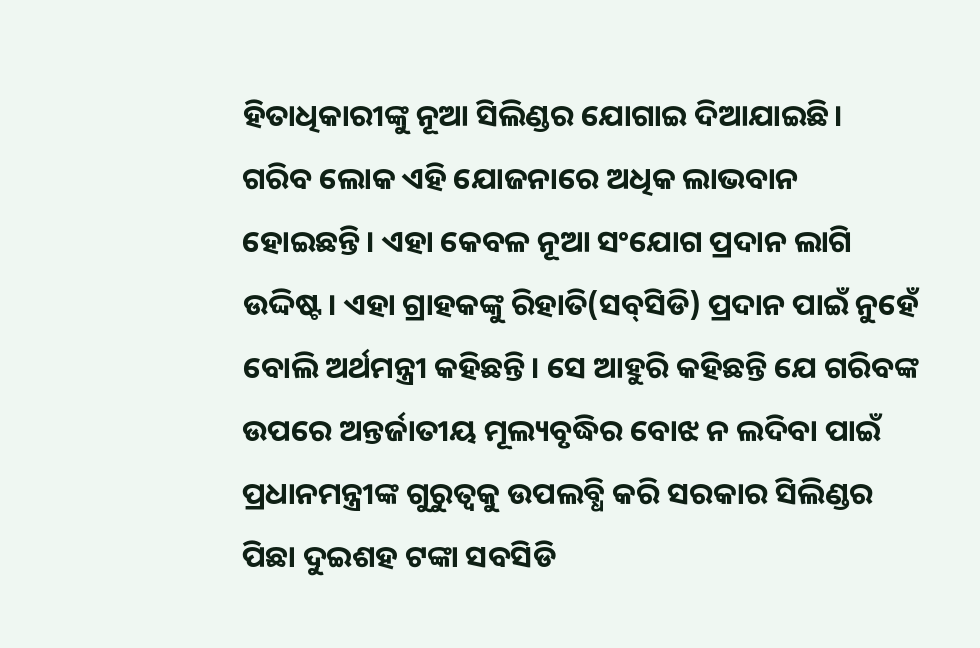ହିତାଧିକାରୀଙ୍କୁ ନୂଆ ସିଲିଣ୍ଡର ଯୋଗାଇ ଦିଆଯାଇଛି। ଗରିବ ଲୋକ ଏହି ଯୋଜନାରେ ଅଧିକ ଲାଭବାନ ହୋଇଛନ୍ତି। ଏହା କେବଳ ନୂଆ ସଂଯୋଗ ପ୍ରଦାନ ଲାଗି ଉଦ୍ଦିଷ୍ଟ। ଏହା ଗ୍ରାହକଙ୍କୁ ରିହାତି(ସବ୍‌ସିଡି) ପ୍ରଦାନ ପାଇଁ ନୁହେଁ ବୋଲି ଅର୍ଥମନ୍ତ୍ରୀ କହିଛନ୍ତି। ସେ ଆହୁରି କହିଛନ୍ତି ଯେ ଗରିବଙ୍କ ଉପରେ ଅନ୍ତର୍ଜାତୀୟ ମୂଲ୍ୟବୃଦ୍ଧିର ବୋଝ ନ ଲଦିବା ପାଇଁ ପ୍ରଧାନମନ୍ତ୍ରୀଙ୍କ ଗୁରୁତ୍ୱକୁ ଉପଲବ୍ଧି କରି ସରକାର ସିଲିଣ୍ଡର ପିଛା ଦୁଇଶହ ଟଙ୍କା ସବସିଡି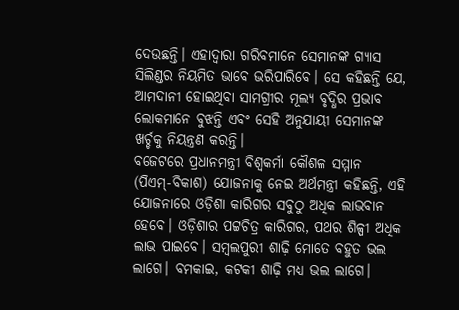ଦେଉଛନ୍ତି। ଏହାଦ୍ୱାରା ଗରିବମାନେ ସେମାନଙ୍କ ଗ୍ୟାସ ସିଲିଣ୍ଡର ନିୟମିତ ଭାବେ ଭରିପାରିବେ। ସେ କହିଛନ୍ତି ଯେ, ଆମଦାନୀ ହୋଇଥିବା ସାମଗ୍ରୀର ମୂଲ୍ୟ ବୃଦ୍ଧିର ପ୍ରଭାବ ଲୋକମାନେ ବୁଝନ୍ତି ଏବଂ ସେହି ଅନୁଯାୟୀ ସେମାନଙ୍କ ଖର୍ଚ୍ଚକୁ ନିୟନ୍ତ୍ରଣ କରନ୍ତି।
ବଜେଟରେ ପ୍ରଧାନମନ୍ତ୍ରୀ ବିଶ୍ୱକର୍ମା କୌଶଳ ସମ୍ମାନ (ପିଏମ୍‌-ବିକାଶ) ଯୋଜନାକୁ ନେଇ ଅର୍ଥମନ୍ତ୍ରୀ କହିଛନ୍ତି, ଏହି ଯୋଜନାରେ ଓଡ଼ିଶା କାରିଗର ସବୁଠୁ ଅଧିକ ଲାଭବାନ ହେବେ। ଓଡ଼ିଶାର ପଟ୍ଟଚିତ୍ର କାରିଗର, ପଥର ଶିଳ୍ପୀ ଅଧିକ ଲାଭ ପାଇବେ। ସମ୍ବଲପୁରୀ ଶାଢ଼ି ମୋତେ ବହୁତ ଭଲ ଲାଗେ। ବମକାଇ, କଟକୀ ଶାଢ଼ି ମଧ୍ୟ ଭଲ ଲାଗେ।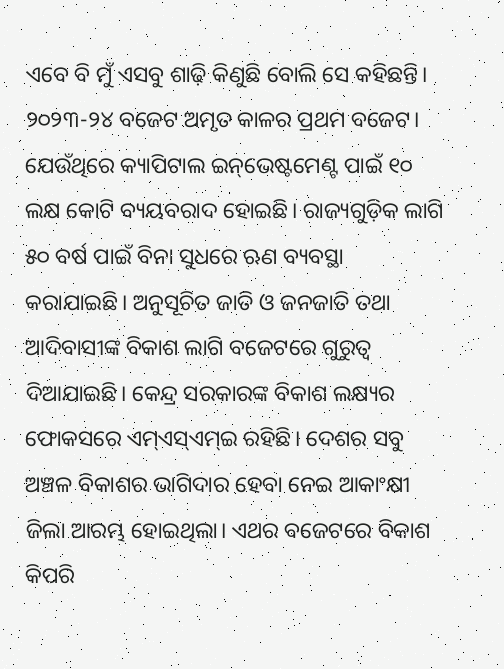ଏବେ ବି ମୁଁ ଏସବୁ ଶାଢ଼ି କିଣୁଛି ବୋଲି ସେ କହିଛନ୍ତି।
୨୦୨୩-୨୪ ବଜେଟ ଅମୃତ କାଳର ପ୍ରଥମ ବଜେଟ। ଯେଉଁଥିରେ କ୍ୟାପିଟାଲ ଇନ୍‌ଭେଷ୍ଟମେଣ୍ଟ ପାଇଁ ୧୦ ଲକ୍ଷ କୋଟି ବ୍ୟୟବରାଦ ହୋଇଛି। ରାଜ୍ୟଗୁଡ଼ିକ ଲାଗି ୫୦ ବର୍ଷ ପାଇଁ ବିନା ସୁଧରେ ଋଣ ବ୍ୟବସ୍ଥା କରାଯାଇଛି। ଅନୁସୂଚିତ ଜାତି ଓ ଜନଜାତି ତଥା ଆଦିବାସୀଙ୍କ ବିକାଶ ଲାଗି ବଜେଟରେ ଗୁରୁତ୍ୱ ଦିଆଯାଇଛି। କେନ୍ଦ୍ର ସରକାରଙ୍କ ବିକାଶ ଲକ୍ଷ୍ୟର ଫୋକସରେ ଏମ୍‌ଏସ୍‌ଏମ୍‌ଇ ରହିଛି। ଦେଶର ସବୁ ଅଞ୍ଚଳ ବିକାଶର ଭାଗିଦାର ହେବା ନେଇ ଆକାଂକ୍ଷୀ ଜିଲା ଆରମ୍ଭ ହୋଇଥିଲା। ଏଥର ବଜେଟରେ ବିକାଶ କିପରି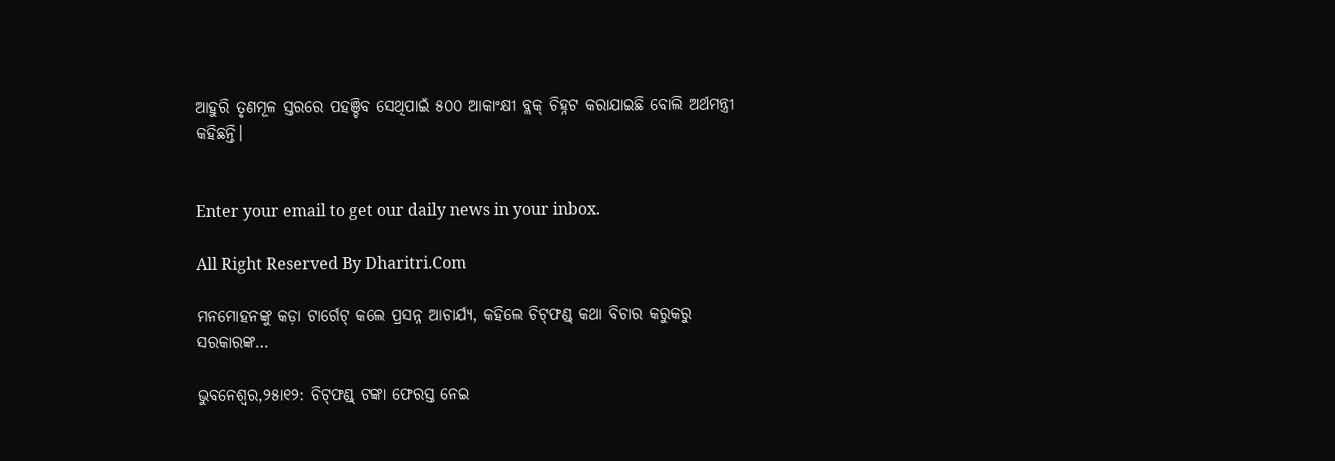ଆହୁରି ତୃଣମୂଳ ସ୍ତରରେ ପହଞ୍ଚିବ ସେଥିପାଇଁ ୫୦୦ ଆକାଂକ୍ଷୀ ବ୍ଲକ୍‌ ଚିହ୍ନଟ କରାଯାଇଛି ବୋଲି ଅର୍ଥମନ୍ତ୍ରୀ କହିଛନ୍ତି।


Enter your email to get our daily news in your inbox.

All Right Reserved By Dharitri.Com

ମନମୋହନଙ୍କୁ କଡ଼ା ଟାର୍ଗେଟ୍‌ କଲେ ପ୍ରସନ୍ନ ଆଚାର୍ଯ୍ୟ, କହିଲେ ଚିଟ୍‌ଫଣ୍ଡ୍‌ କଥା ବିଚାର କରୁକରୁ ସରକାରଙ୍କ…

ଭୁବନେଶ୍ୱର,୨୫ା୧୨: ଚିଟ୍‌ଫଣ୍ଡ୍‌ ଟଙ୍କା ଫେରସ୍ତ ନେଇ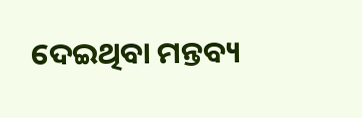ଦେଇଥିବା ମନ୍ତବ୍ୟ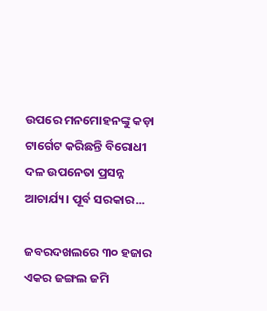ଉପରେ ମନମୋହନଙ୍କୁ କଡ଼ା ଟାର୍ଗେଟ କରିଛନ୍ତି ବିରୋଧୀ ଦଳ ଉପନେତା ପ୍ରସନ୍ନ ଆଚାର୍ଯ୍ୟ। ପୂର୍ବ ସରକାର...

ଜବରଦଖଲରେ ୩୦ ହଜାର ଏକର ଜଙ୍ଗଲ ଜମି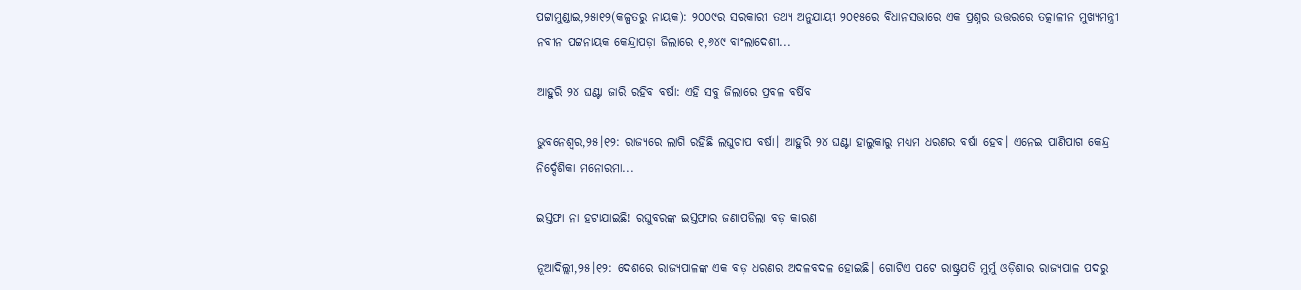ପଟ୍ଟାମୁଣ୍ଡାଇ,୨୫ା୧୨(କଳ୍ପତରୁ ନାୟକ): ୨୦୦୯ର ସରକାରୀ ତଥ୍ୟ ଅନୁଯାୟୀ ୨୦୧୫ରେ ବିଧାନସଭାରେ ଏକ ପ୍ରଶ୍ନର ଉତ୍ତରରେ ତତ୍କାଳୀନ ମୁଖ୍ୟମନ୍ତ୍ରୀ ନବୀନ ପଟ୍ଟନାୟକ କେନ୍ଦ୍ରାପଡ଼ା ଜିଲାରେ ୧,୬୪୯ ବାଂଲାଦେଶୀ...

ଆହୁରି ୨୪ ଘଣ୍ଟା ଜାରି ରହିବ ବର୍ଷା: ଏହି ସବୁ ଜିଲାରେ ପ୍ରବଳ ବର୍ଷିବ

ଭୁବନେଶ୍ୱର,୨୫।୧୨: ରାଜ୍ୟରେ ଲାଗି ରହିଛି ଲଘୁଚାପ ବର୍ଷା। ଆହୁରି ୨୪ ଘଣ୍ଟା ହାଲୁକାରୁ ମଧ୍ୟମ ଧରଣର ବର୍ଷା ହେବ। ଏନେଇ ପାଣିପାଗ କେନ୍ଦ୍ର ନିର୍ଦ୍ଦେଶିକା ମନୋରମା...

ଇସ୍ତଫା ନା ହଟାଯାଇଛି! ରଘୁବରଙ୍କ ଇସ୍ତଫାର ଜଣାପଡିଲା ବଡ଼ କାରଣ

ନୂଆଦିଲ୍ଲୀ,୨୫।୧୨: ଦେଶରେ ରାଜ୍ୟପାଳଙ୍କ ଏକ ବଡ଼ ଧରଣର ଅଦଳବଦଳ ହୋଇଛି। ଗୋଟିଏ ପଟେ ରାଷ୍ଟ୍ରପତି ମୁର୍ମୁ ଓଡ଼ିଶାର ରାଜ୍ୟପାଳ ପଦରୁ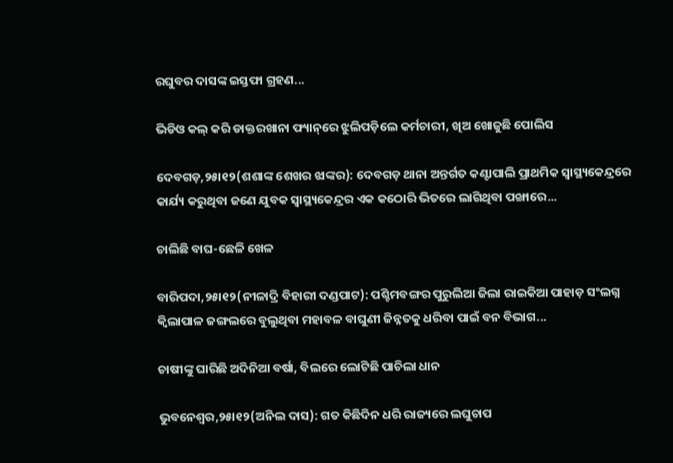ରଘୁବର ଦାସଙ୍କ ଇସ୍ତଫା ଗ୍ରହଣ...

ଭିଡିଓ କଲ୍‌ କରି ଡାକ୍ତରଖାନା ଫ୍ୟାନ୍‌ରେ ଝୁଲିପଡ଼ିଲେ କର୍ମଚାରୀ, ଖିଅ ଖୋଜୁଛି ପୋଲିସ

ଦେବଗଡ଼,୨୫ା୧୨(ଶଶାଙ୍କ ଶେଖର ଝାଙ୍କର): ଦେବଗଡ଼ ଥାନା ଅନ୍ତର୍ଗତ କଣ୍ଟାପାଲି ପ୍ରାଥମିକ ସ୍ବାସ୍ଥ୍ୟକେନ୍ଦ୍ରରେ କାର୍ଯ୍ୟ କରୁଥିବା ଜଣେ ଯୁବକ ସ୍ବାସ୍ଥ୍ୟକେନ୍ଦ୍ରର ଏକ କଠୋରି ଭିତରେ ଲାଗିଥିବା ପଙ୍ଖାରେ...

ଚାଲିଛି ବାଘ-ଛେଳି ଖେଳ

ବାରିପଦା,୨୫ା୧୨(ନୀଳାଦ୍ରି ବିହାରୀ ଦଣ୍ଡପାଟ): ପଶ୍ଚିମବଙ୍ଗର ପୁରୁଲିଆ ଜିଲା ରାଇକିଆ ପାହାଡ଼ ସଂଲଗ୍ନ କ୍ୱିଲାପାଳ ଜଙ୍ଗଲରେ ବୁଲୁଥିବା ମହାବଳ ବାଘୁଣୀ ଜିନ୍ନତକୁ ଧରିବା ପାଇଁ ବନ ବିଭାଗ...

ଚାଷୀଙ୍କୁ ଘାରିଛି ଅଦିନିଆ ବର୍ଷା, ବିଲରେ ଲୋଟିଛି ପାଚିଲା ଧାନ

ଭୁବନେଶ୍ୱର,୨୫ା୧୨(ଅନିଲ ଦାସ): ଗତ କିଛିଦିନ ଧରି ରାଜ୍ୟରେ ଲଘୁଚାପ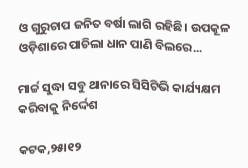ଓ ଗୁରୁଚାପ ଜନିତ ବର୍ଷା ଲାଗି ରହିଛି। ଉପକୂଳ ଓଡ଼ିଶାରେ ପାଚିଲା ଧାନ ପାଣି ବିଲରେ...

ମାର୍ଚ୍ଚ ସୁଦ୍ଧା ସବୁ ଥାନାରେ ସିସିଟିଭି କାର୍ଯ୍ୟକ୍ଷମ କରିବାକୁ ନିର୍ଦ୍ଦେଶ

କଟକ,୨୫ା୧୨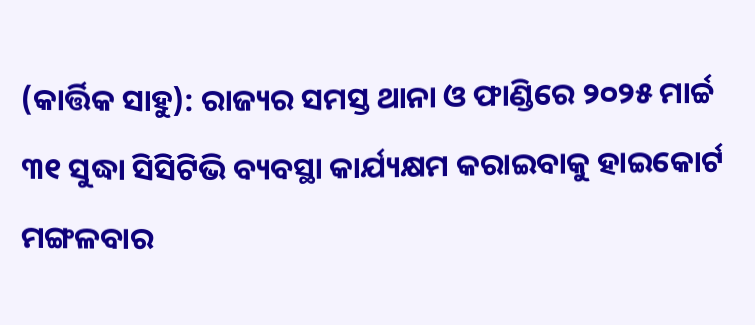(କାର୍ତ୍ତିକ ସାହୁ): ରାଜ୍ୟର ସମସ୍ତ ଥାନା ଓ ଫାଣ୍ଡିରେ ୨୦୨୫ ମାର୍ଚ୍ଚ ୩୧ ସୁଦ୍ଧା ସିସିଟିଭି ବ୍ୟବସ୍ଥା କାର୍ଯ୍ୟକ୍ଷମ କରାଇବାକୁ ହାଇକୋର୍ଟ ମଙ୍ଗଳବାର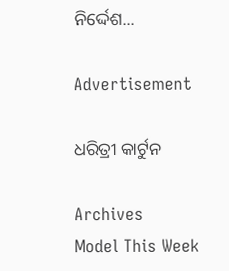ନିର୍ଦ୍ଦେଶ...

Advertisement

ଧରିତ୍ରୀ କାର୍ଟୁନ

Archives
Model This Week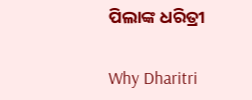ପିଲାଙ୍କ ଧରିତ୍ରୀ

Why Dharitri